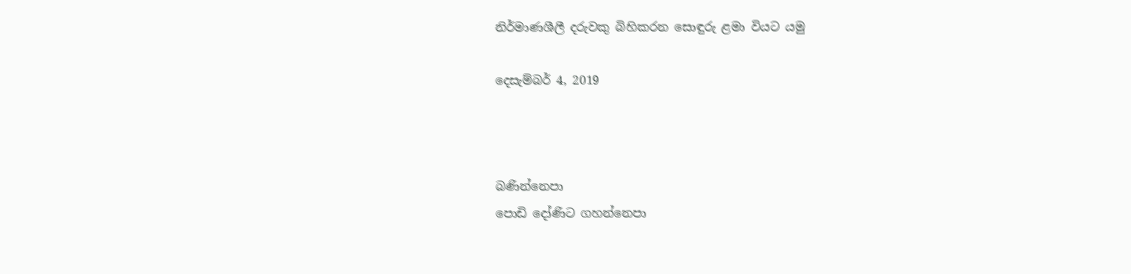නිර්මාණශීලී දරුවකු බිහිකරන සොඳුරු ළමා වියට යමු

දෙසැම්බර් 4, 2019



බණින්නෙපා
පොඩි දෝණිට ගහන්නෙපා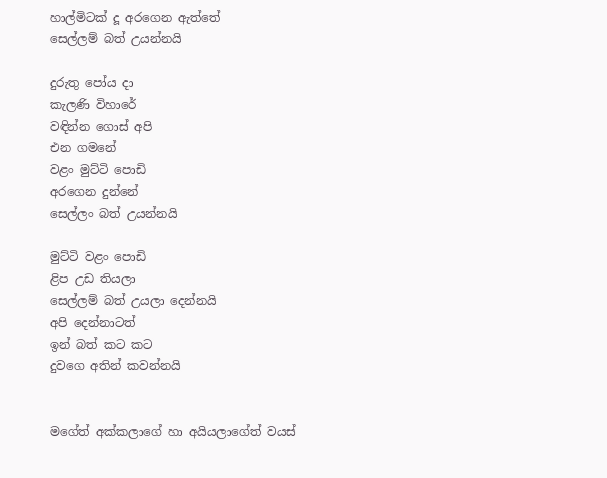හාල්මිටක් දූ අරගෙන ඇත්තේ
සෙල්ලම් බත් උයන්නයි

දුරුතු පෝය දා
කැලණි විහාරේ
වඳින්න ගොස් අපි
එන ගමනේ
වළං මුට්ටි පොඩි
අරගෙන දුන්නේ
සෙල්ලං බත් උයන්නයි

මුට්ටි වළං පොඩි
ළිප උඩ තියලා
සෙල්ලම් බත් උයලා දෙන්නයි
අපි දෙන්නාටත්
ඉන් බත් කට කට
දුවගෙ අතින් කවන්නයි


මගේත් අක්කලාගේ හා අයියලාගේත් වයස්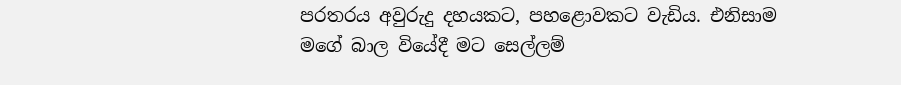පරතරය අවුරුදු දහයකට, පහළොවකට වැඩිය. එනිසාම මගේ බාල වියේදී මට සෙල්ලම්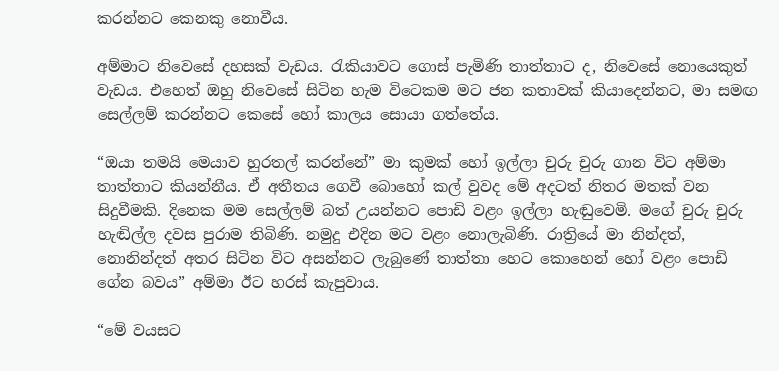කරන්නට කෙනකු නොවීය.

අම්මාට නිවෙසේ දහසක් වැඩය. රැකියාවට ගොස් පැමිණි තාත්තාට ද, නිවෙසේ නොයෙකුත් වැඩය. එහෙත් ඔහු නිවෙසේ සිටින හැම විටෙකම මට ජන කතාවක් කියාදෙන්නට, මා සමඟ සෙල්ලම් කරන්නට කෙසේ හෝ කාලය සොයා ගත්තේය.

“ඔයා තමයි මෙයාව හුරතල් කරන්නේ” මා කුමක් හෝ ඉල්ලා චුරු චුරු ගාන විට අම්මා තාත්තාට කියන්නීය. ඒ අතීතය ගෙවී බොහෝ කල් වුවද මේ අදටත් නිතර මතක් වන සිදුවීමකි. දිනෙක මම සෙල්ලම් බත් උයන්නට පොඩි වළං ඉල්ලා හැඬුවෙමි. මගේ චුරු චුරු හැඬිල්ල දවස පුරාම තිබිණි. නමුදු එදින මට වළං නොලැබිණි. රාත්‍රියේ මා නින්දත්, නොනින්දත් අතර සිටින විට අසන්නට ලැබුණේ තාත්තා හෙට කොහෙන් හෝ වළං පොඩි ගේන බවය” අම්මා ඊට හරස් කැපුවාය.

“මේ වයසට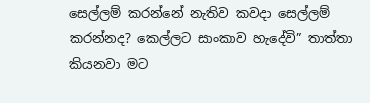සෙල්ලම් කරන්නේ නැතිව කවදා සෙල්ලම් කරන්නද? කෙල්ලට සාංකාව හැදේවි” තාත්තා කියනවා මට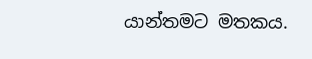යාන්තමට මතකය.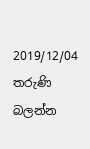2019/12/04 තරුණි බලන්න